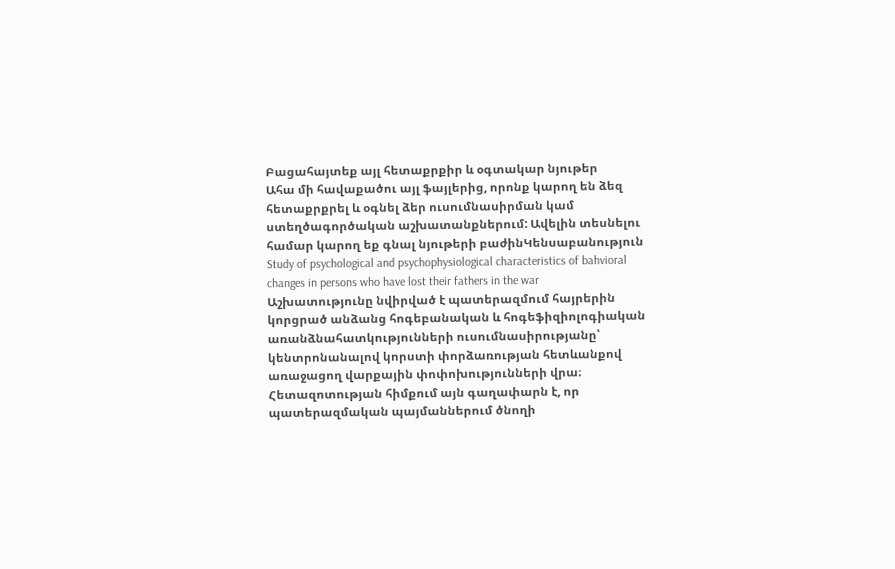Բացահայտեք այլ հետաքրքիր և օգտակար նյութեր
Ահա մի հավաքածու այլ ֆայլերից, որոնք կարող են ձեզ հետաքրքրել և օգնել ձեր ուսումնասիրման կամ ստեղծագործական աշխատանքներում: Ավելին տեսնելու համար կարող եք գնալ նյութերի բաժինԿենսաբանություն
Study of psychological and psychophysiological characteristics of bahvioral changes in persons who have lost their fathers in the war
Աշխատությունը նվիրված է պատերազմում հայրերին կորցրած անձանց հոգեբանական և հոգեֆիզիոլոգիական առանձնահատկությունների ուսումնասիրությանը՝ կենտրոնանալով կորստի փորձառության հետևանքով առաջացող վարքային փոփոխությունների վրա։ Հետազոտության հիմքում այն գաղափարն է, որ պատերազմական պայմաններում ծնողի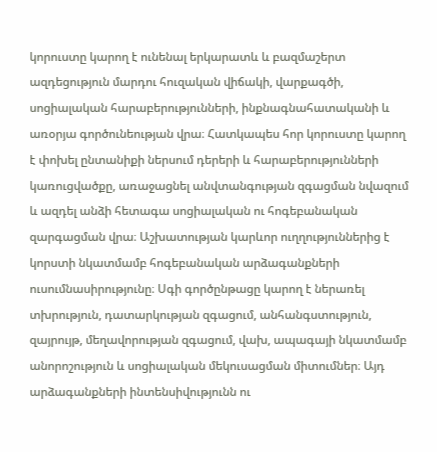կորուստը կարող է ունենալ երկարատև և բազմաշերտ ազդեցություն մարդու հուզական վիճակի, վարքագծի, սոցիալական հարաբերությունների, ինքնագնահատականի և առօրյա գործունեության վրա։ Հատկապես հոր կորուստը կարող է փոխել ընտանիքի ներսում դերերի և հարաբերությունների կառուցվածքը, առաջացնել անվտանգության զգացման նվազում և ազդել անձի հետագա սոցիալական ու հոգեբանական զարգացման վրա։ Աշխատության կարևոր ուղղություններից է կորստի նկատմամբ հոգեբանական արձագանքների ուսումնասիրությունը։ Սգի գործընթացը կարող է ներառել տխրություն, դատարկության զգացում, անհանգստություն, զայրույթ, մեղավորության զգացում, վախ, ապագայի նկատմամբ անորոշություն և սոցիալական մեկուսացման միտումներ։ Այդ արձագանքների ինտենսիվությունն ու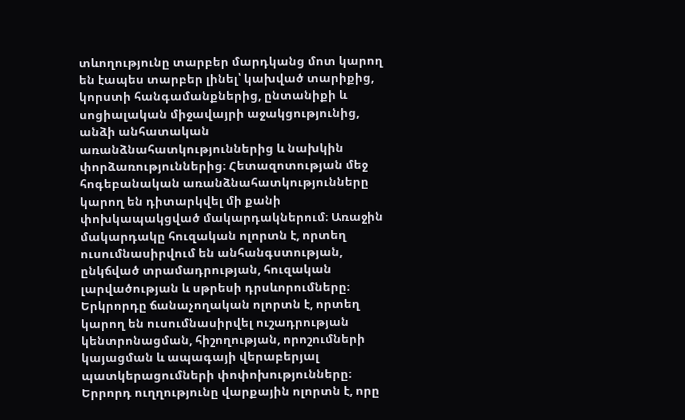տևողությունը տարբեր մարդկանց մոտ կարող են էապես տարբեր լինել՝ կախված տարիքից, կորստի հանգամանքներից, ընտանիքի և սոցիալական միջավայրի աջակցությունից, անձի անհատական առանձնահատկություններից և նախկին փորձառություններից։ Հետազոտության մեջ հոգեբանական առանձնահատկությունները կարող են դիտարկվել մի քանի փոխկապակցված մակարդակներում։ Առաջին մակարդակը հուզական ոլորտն է, որտեղ ուսումնասիրվում են անհանգստության, ընկճված տրամադրության, հուզական լարվածության և սթրեսի դրսևորումները։ Երկրորդը ճանաչողական ոլորտն է, որտեղ կարող են ուսումնասիրվել ուշադրության կենտրոնացման, հիշողության, որոշումների կայացման և ապագայի վերաբերյալ պատկերացումների փոփոխությունները։ Երրորդ ուղղությունը վարքային ոլորտն է, որը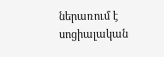ներառում է սոցիալական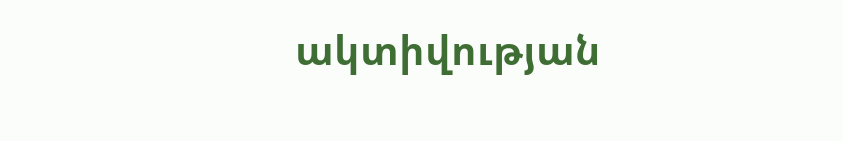ակտիվության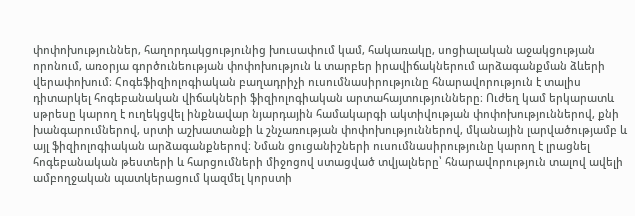փոփոխություններ, հաղորդակցությունից խուսափում կամ, հակառակը, սոցիալական աջակցության որոնում, առօրյա գործունեության փոփոխություն և տարբեր իրավիճակներում արձագանքման ձևերի վերափոխում։ Հոգեֆիզիոլոգիական բաղադրիչի ուսումնասիրությունը հնարավորություն է տալիս դիտարկել հոգեբանական վիճակների ֆիզիոլոգիական արտահայտությունները։ Ուժեղ կամ երկարատև սթրեսը կարող է ուղեկցվել ինքնավար նյարդային համակարգի ակտիվության փոփոխություններով, քնի խանգարումներով, սրտի աշխատանքի և շնչառության փոփոխություններով, մկանային լարվածությամբ և այլ ֆիզիոլոգիական արձագանքներով։ Նման ցուցանիշների ուսումնասիրությունը կարող է լրացնել հոգեբանական թեստերի և հարցումների միջոցով ստացված տվյալները՝ հնարավորություն տալով ավելի ամբողջական պատկերացում կազմել կորստի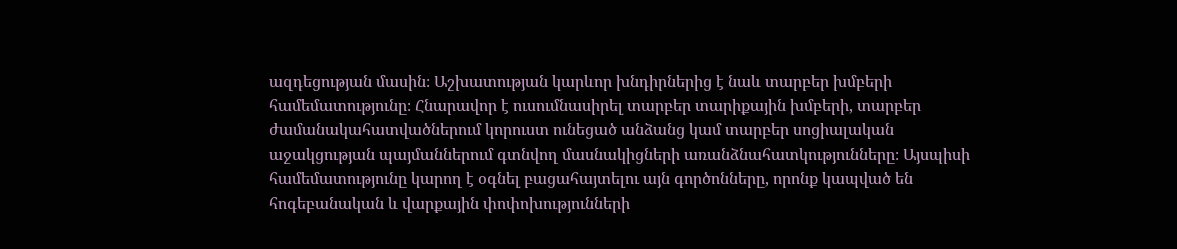ազդեցության մասին։ Աշխատության կարևոր խնդիրներից է նաև տարբեր խմբերի համեմատությունը։ Հնարավոր է ուսումնասիրել տարբեր տարիքային խմբերի, տարբեր ժամանակահատվածներում կորուստ ունեցած անձանց կամ տարբեր սոցիալական աջակցության պայմաններում գտնվող մասնակիցների առանձնահատկությունները։ Այսպիսի համեմատությունը կարող է օգնել բացահայտելու այն գործոնները, որոնք կապված են հոգեբանական և վարքային փոփոխությունների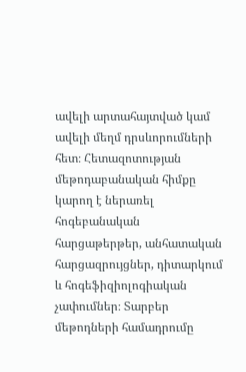ավելի արտահայտված կամ ավելի մեղմ դրսևորումների հետ։ Հետազոտության մեթոդաբանական հիմքը կարող է ներառել հոգեբանական հարցաթերթեր, անհատական հարցազրույցներ, դիտարկում և հոգեֆիզիոլոգիական չափումներ։ Տարբեր մեթոդների համադրումը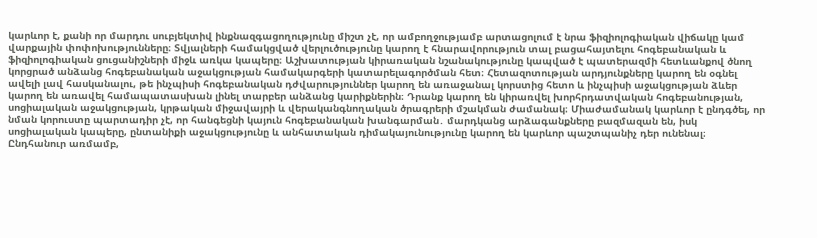կարևոր է, քանի որ մարդու սուբյեկտիվ ինքնազգացողությունը միշտ չէ, որ ամբողջությամբ արտացոլում է նրա ֆիզիոլոգիական վիճակը կամ վարքային փոփոխությունները։ Տվյալների համակցված վերլուծությունը կարող է հնարավորություն տալ բացահայտելու հոգեբանական և ֆիզիոլոգիական ցուցանիշների միջև առկա կապերը։ Աշխատության կիրառական նշանակությունը կապված է պատերազմի հետևանքով ծնող կորցրած անձանց հոգեբանական աջակցության համակարգերի կատարելագործման հետ։ Հետազոտության արդյունքները կարող են օգնել ավելի լավ հասկանալու, թե ինչպիսի հոգեբանական դժվարություններ կարող են առաջանալ կորստից հետո և ինչպիսի աջակցության ձևեր կարող են առավել համապատասխան լինել տարբեր անձանց կարիքներին։ Դրանք կարող են կիրառվել խորհրդատվական հոգեբանության, սոցիալական աջակցության, կրթական միջավայրի և վերականգնողական ծրագրերի մշակման ժամանակ։ Միաժամանակ կարևոր է ընդգծել, որ նման կորուստը պարտադիր չէ, որ հանգեցնի կայուն հոգեբանական խանգարման․ մարդկանց արձագանքները բազմազան են, իսկ սոցիալական կապերը, ընտանիքի աջակցությունը և անհատական դիմակայունությունը կարող են կարևոր պաշտպանիչ դեր ունենալ։ Ընդհանուր առմամբ,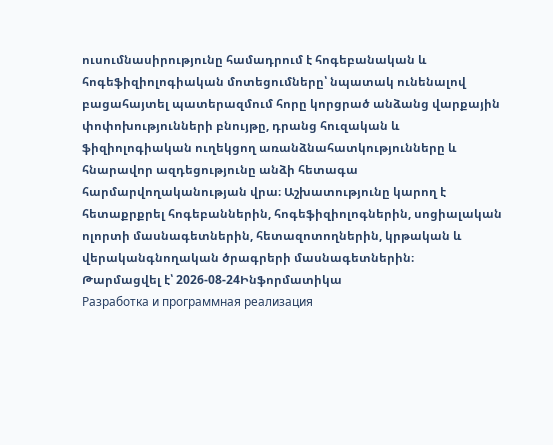ուսումնասիրությունը համադրում է հոգեբանական և հոգեֆիզիոլոգիական մոտեցումները՝ նպատակ ունենալով բացահայտել պատերազմում հորը կորցրած անձանց վարքային փոփոխությունների բնույթը, դրանց հուզական և ֆիզիոլոգիական ուղեկցող առանձնահատկությունները և հնարավոր ազդեցությունը անձի հետագա հարմարվողականության վրա։ Աշխատությունը կարող է հետաքրքրել հոգեբաններին, հոգեֆիզիոլոգներին, սոցիալական ոլորտի մասնագետներին, հետազոտողներին, կրթական և վերականգնողական ծրագրերի մասնագետներին։
Թարմացվել է՝ 2026-08-24Ինֆորմատիկա
Разработка и программная реализация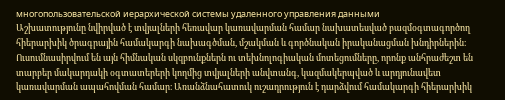многопользовательской иерархической системы удаленного управления данными
Աշխատությունը նվիրված է տվյալների հեռավար կառավարման համար նախատեսված բազմօգտագործող հիերարխիկ ծրագրային համակարգի նախագծման, մշակման և գործնական իրականացման խնդիրներին։ Ուսումնասիրվում են այն հիմնական սկզբունքներն ու տեխնոլոգիական մոտեցումները, որոնք անհրաժեշտ են տարբեր մակարդակի օգտատերերի կողմից տվյալների անվտանգ, կազմակերպված և արդյունավետ կառավարման ապահովման համար։ Առանձնահատուկ ուշադրություն է դարձվում համակարգի հիերարխիկ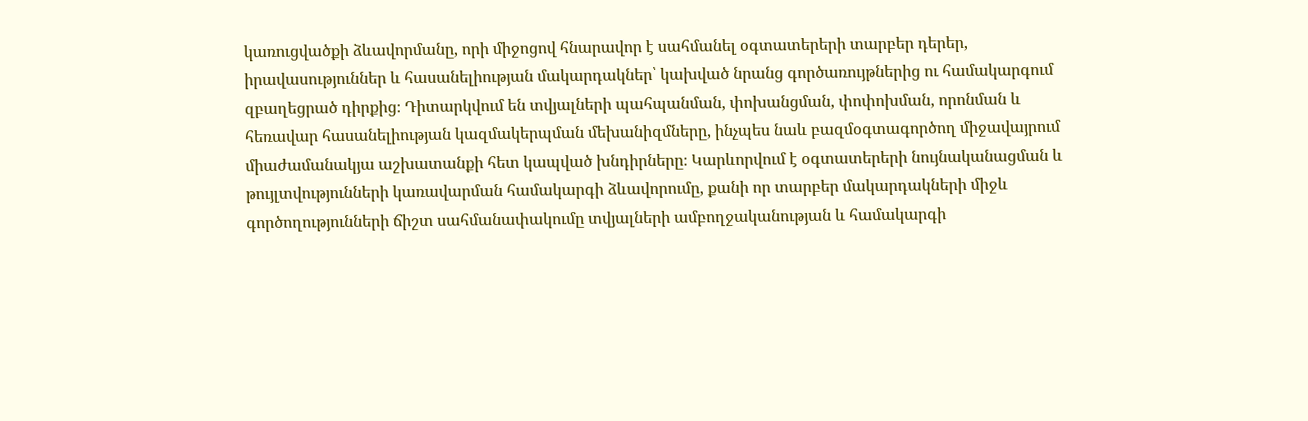կառուցվածքի ձևավորմանը, որի միջոցով հնարավոր է սահմանել օգտատերերի տարբեր դերեր, իրավասություններ և հասանելիության մակարդակներ՝ կախված նրանց գործառույթներից ու համակարգում զբաղեցրած դիրքից։ Դիտարկվում են տվյալների պահպանման, փոխանցման, փոփոխման, որոնման և հեռավար հասանելիության կազմակերպման մեխանիզմները, ինչպես նաև բազմօգտագործող միջավայրում միաժամանակյա աշխատանքի հետ կապված խնդիրները։ Կարևորվում է օգտատերերի նույնականացման և թույլտվությունների կառավարման համակարգի ձևավորումը, քանի որ տարբեր մակարդակների միջև գործողությունների ճիշտ սահմանափակումը տվյալների ամբողջականության և համակարգի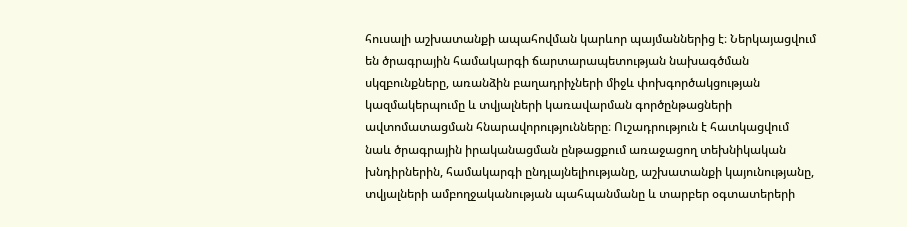հուսալի աշխատանքի ապահովման կարևոր պայմաններից է։ Ներկայացվում են ծրագրային համակարգի ճարտարապետության նախագծման սկզբունքները, առանձին բաղադրիչների միջև փոխգործակցության կազմակերպումը և տվյալների կառավարման գործընթացների ավտոմատացման հնարավորությունները։ Ուշադրություն է հատկացվում նաև ծրագրային իրականացման ընթացքում առաջացող տեխնիկական խնդիրներին, համակարգի ընդլայնելիությանը, աշխատանքի կայունությանը, տվյալների ամբողջականության պահպանմանը և տարբեր օգտատերերի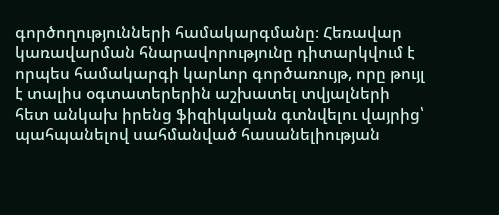գործողությունների համակարգմանը։ Հեռավար կառավարման հնարավորությունը դիտարկվում է որպես համակարգի կարևոր գործառույթ, որը թույլ է տալիս օգտատերերին աշխատել տվյալների հետ անկախ իրենց ֆիզիկական գտնվելու վայրից՝ պահպանելով սահմանված հասանելիության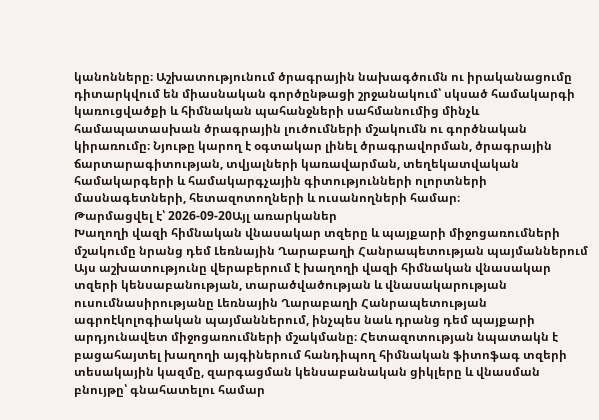կանոնները։ Աշխատությունում ծրագրային նախագծումն ու իրականացումը դիտարկվում են միասնական գործընթացի շրջանակում՝ սկսած համակարգի կառուցվածքի և հիմնական պահանջների սահմանումից մինչև համապատասխան ծրագրային լուծումների մշակումն ու գործնական կիրառումը։ Նյութը կարող է օգտակար լինել ծրագրավորման, ծրագրային ճարտարագիտության, տվյալների կառավարման, տեղեկատվական համակարգերի և համակարգչային գիտությունների ոլորտների մասնագետների, հետազոտողների և ուսանողների համար։
Թարմացվել է՝ 2026-09-20Այլ առարկաներ
Խաղողի վազի հիմնական վնասակար տզերը և պայքարի միջոցառումների մշակումը նրանց դեմ Լեռնային Ղարաբաղի Հանրապետության պայմաններում
Այս աշխատությունը վերաբերում է խաղողի վազի հիմնական վնասակար տզերի կենսաբանության, տարածվածության և վնասակարության ուսումնասիրությանը Լեռնային Ղարաբաղի Հանրապետության ագրոէկոլոգիական պայմաններում, ինչպես նաև դրանց դեմ պայքարի արդյունավետ միջոցառումների մշակմանը։ Հետազոտության նպատակն է բացահայտել խաղողի այգիներում հանդիպող հիմնական ֆիտոֆագ տզերի տեսակային կազմը, զարգացման կենսաբանական ցիկլերը և վնասման բնույթը՝ գնահատելու համար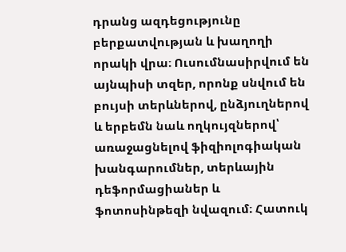դրանց ազդեցությունը բերքատվության և խաղողի որակի վրա։ Ուսումնասիրվում են այնպիսի տզեր, որոնք սնվում են բույսի տերևներով, ընձյուղներով և երբեմն նաև ողկույզներով՝ առաջացնելով ֆիզիոլոգիական խանգարումներ, տերևային դեֆորմացիաներ և ֆոտոսինթեզի նվազում։ Հատուկ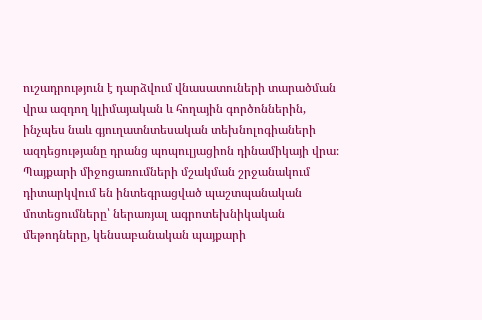ուշադրություն է դարձվում վնասատուների տարածման վրա ազդող կլիմայական և հողային գործոններին, ինչպես նաև գյուղատնտեսական տեխնոլոգիաների ազդեցությանը դրանց պոպուլյացիոն դինամիկայի վրա։ Պայքարի միջոցառումների մշակման շրջանակում դիտարկվում են ինտեգրացված պաշտպանական մոտեցումները՝ ներառյալ ագրոտեխնիկական մեթոդները, կենսաբանական պայքարի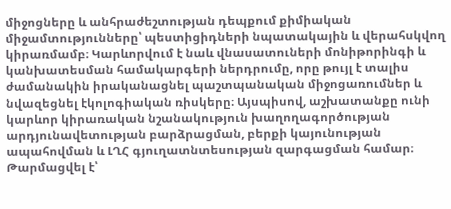միջոցները և անհրաժեշտության դեպքում քիմիական միջամտությունները՝ պեստիցիդների նպատակային և վերահսկվող կիրառմամբ։ Կարևորվում է նաև վնասատուների մոնիթորինգի և կանխատեսման համակարգերի ներդրումը, որը թույլ է տալիս ժամանակին իրականացնել պաշտպանական միջոցառումներ և նվազեցնել էկոլոգիական ռիսկերը։ Այսպիսով, աշխատանքը ունի կարևոր կիրառական նշանակություն խաղողագործության արդյունավետության բարձրացման, բերքի կայունության ապահովման և ԼՂՀ գյուղատնտեսության զարգացման համար։
Թարմացվել է՝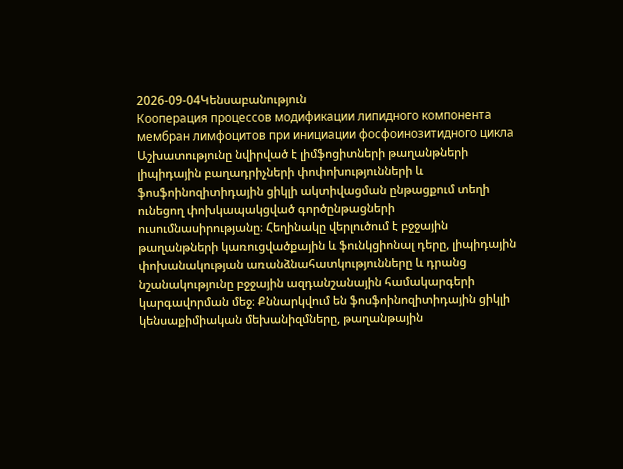2026-09-04Կենսաբանություն
Кооперация процессов модификации липидного компонента мембран лимфоцитов при инициации фосфоинозитидного цикла
Աշխատությունը նվիրված է լիմֆոցիտների թաղանթների լիպիդային բաղադրիչների փոփոխությունների և ֆոսֆոինոզիտիդային ցիկլի ակտիվացման ընթացքում տեղի ունեցող փոխկապակցված գործընթացների ուսումնասիրությանը։ Հեղինակը վերլուծում է բջջային թաղանթների կառուցվածքային և ֆունկցիոնալ դերը, լիպիդային փոխանակության առանձնահատկությունները և դրանց նշանակությունը բջջային ազդանշանային համակարգերի կարգավորման մեջ։ Քննարկվում են ֆոսֆոինոզիտիդային ցիկլի կենսաքիմիական մեխանիզմները, թաղանթային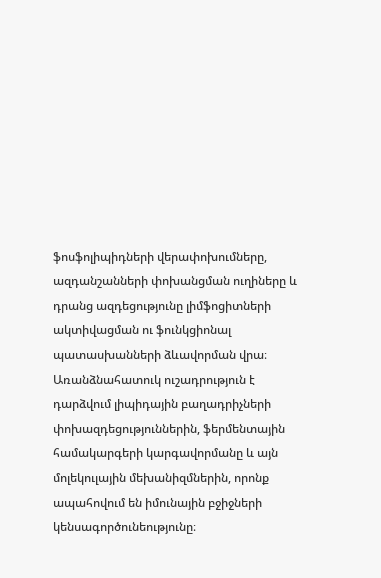ֆոսֆոլիպիդների վերափոխումները, ազդանշանների փոխանցման ուղիները և դրանց ազդեցությունը լիմֆոցիտների ակտիվացման ու ֆունկցիոնալ պատասխանների ձևավորման վրա։ Առանձնահատուկ ուշադրություն է դարձվում լիպիդային բաղադրիչների փոխազդեցություններին, ֆերմենտային համակարգերի կարգավորմանը և այն մոլեկուլային մեխանիզմներին, որոնք ապահովում են իմունային բջիջների կենսագործունեությունը։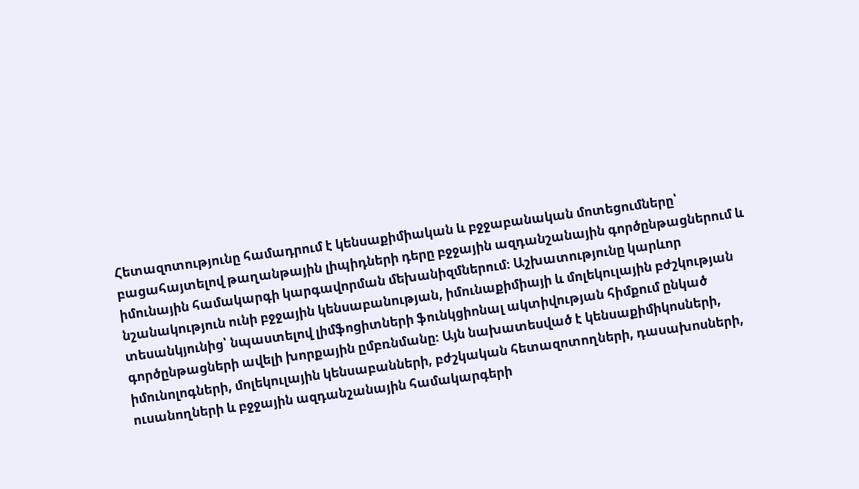Հետազոտությունը համադրում է կենսաքիմիական և բջջաբանական մոտեցումները՝ բացահայտելով թաղանթային լիպիդների դերը բջջային ազդանշանային գործընթացներում և իմունային համակարգի կարգավորման մեխանիզմներում։ Աշխատությունը կարևոր նշանակություն ունի բջջային կենսաբանության, իմունաքիմիայի և մոլեկուլային բժշկության տեսանկյունից՝ նպաստելով լիմֆոցիտների ֆունկցիոնալ ակտիվության հիմքում ընկած գործընթացների ավելի խորքային ըմբռնմանը։ Այն նախատեսված է կենսաքիմիկոսների, իմունոլոգների, մոլեկուլային կենսաբանների, բժշկական հետազոտողների, դասախոսների, ուսանողների և բջջային ազդանշանային համակարգերի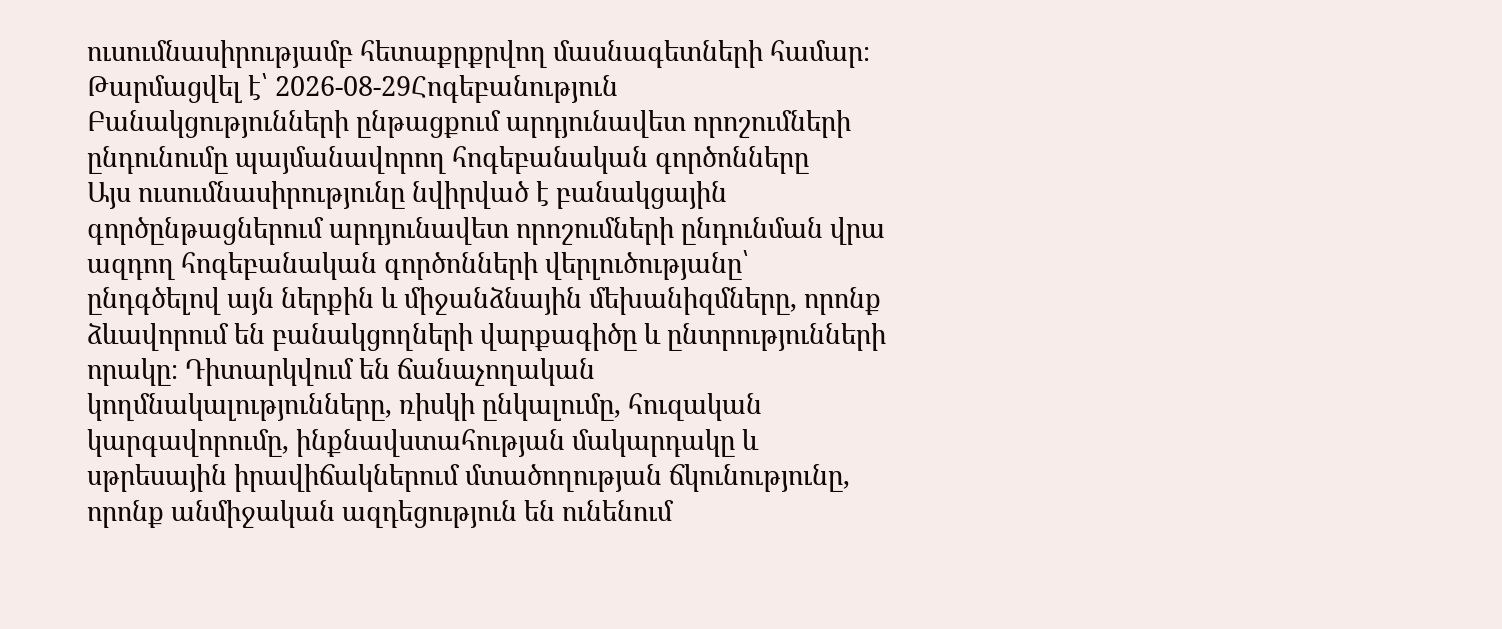ուսումնասիրությամբ հետաքրքրվող մասնագետների համար։
Թարմացվել է՝ 2026-08-29Հոգեբանություն
Բանակցությունների ընթացքում արդյունավետ որոշումների ընդունումը պայմանավորող հոգեբանական գործոնները
Այս ուսումնասիրությունը նվիրված է բանակցային գործընթացներում արդյունավետ որոշումների ընդունման վրա ազդող հոգեբանական գործոնների վերլուծությանը՝ ընդգծելով այն ներքին և միջանձնային մեխանիզմները, որոնք ձևավորում են բանակցողների վարքագիծը և ընտրությունների որակը։ Դիտարկվում են ճանաչողական կողմնակալությունները, ռիսկի ընկալումը, հուզական կարգավորումը, ինքնավստահության մակարդակը և սթրեսային իրավիճակներում մտածողության ճկունությունը, որոնք անմիջական ազդեցություն են ունենում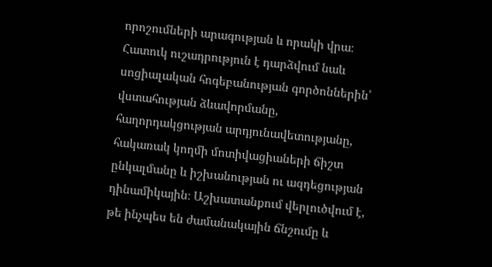որոշումների արագության և որակի վրա։ Հատուկ ուշադրություն է դարձվում նաև սոցիալական հոգեբանության գործոններին՝ վստահության ձևավորմանը, հաղորդակցության արդյունավետությանը, հակառակ կողմի մոտիվացիաների ճիշտ ընկալմանը և իշխանության ու ազդեցության դինամիկային։ Աշխատանքում վերլուծվում է, թե ինչպես են ժամանակային ճնշումը և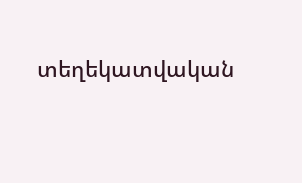տեղեկատվական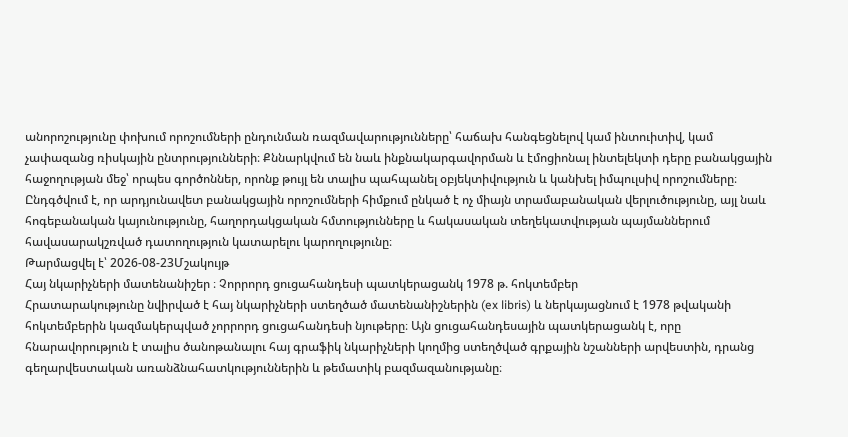անորոշությունը փոխում որոշումների ընդունման ռազմավարությունները՝ հաճախ հանգեցնելով կամ ինտուիտիվ, կամ չափազանց ռիսկային ընտրությունների։ Քննարկվում են նաև ինքնակարգավորման և էմոցիոնալ ինտելեկտի դերը բանակցային հաջողության մեջ՝ որպես գործոններ, որոնք թույլ են տալիս պահպանել օբյեկտիվություն և կանխել իմպուլսիվ որոշումները։ Ընդգծվում է, որ արդյունավետ բանակցային որոշումների հիմքում ընկած է ոչ միայն տրամաբանական վերլուծությունը, այլ նաև հոգեբանական կայունությունը, հաղորդակցական հմտությունները և հակասական տեղեկատվության պայմաններում հավասարակշռված դատողություն կատարելու կարողությունը։
Թարմացվել է՝ 2026-08-23Մշակույթ
Հայ նկարիչների մատենանիշեր ։ Չորրորդ ցուցահանդեսի պատկերացանկ 1978 թ. հոկտեմբեր
Հրատարակությունը նվիրված է հայ նկարիչների ստեղծած մատենանիշներին (ex libris) և ներկայացնում է 1978 թվականի հոկտեմբերին կազմակերպված չորրորդ ցուցահանդեսի նյութերը։ Այն ցուցահանդեսային պատկերացանկ է, որը հնարավորություն է տալիս ծանոթանալու հայ գրաֆիկ նկարիչների կողմից ստեղծված գրքային նշանների արվեստին, դրանց գեղարվեստական առանձնահատկություններին և թեմատիկ բազմազանությանը։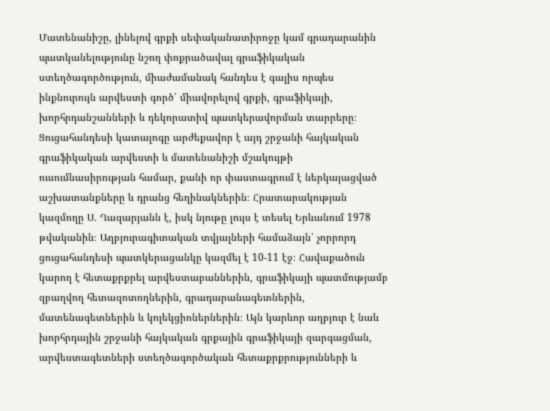Մատենանիշը, լինելով գրքի սեփականատիրոջը կամ գրադարանին պատկանելությունը նշող փոքրածավալ գրաֆիկական ստեղծագործություն, միաժամանակ հանդես է գալիս որպես ինքնուրույն արվեստի գործ՝ միավորելով գրքի, գրաֆիկայի, խորհրդանշանների և դեկորատիվ պատկերավորման տարրերը։ Ցուցահանդեսի կատալոգը արժեքավոր է այդ շրջանի հայկական գրաֆիկական արվեստի և մատենանիշի մշակույթի ուսումնասիրության համար, քանի որ փաստագրում է ներկայացված աշխատանքները և դրանց հեղինակներին։ Հրատարակության կազմողը Ս. Ղազարյանն է, իսկ նյութը լույս է տեսել Երևանում 1978 թվականին։ Աղբյուրագիտական տվյալների համաձայն՝ չորրորդ ցուցահանդեսի պատկերացանկը կազմել է 10-11 էջ։ Հավաքածուն կարող է հետաքրքրել արվեստաբաններին, գրաֆիկայի պատմությամբ զբաղվող հետազոտողներին, գրադարանագետներին, մատենագետներին և կոլեկցիոներներին։ Այն կարևոր աղբյուր է նաև խորհրդային շրջանի հայկական գրքային գրաֆիկայի զարգացման, արվեստագետների ստեղծագործական հետաքրքրությունների և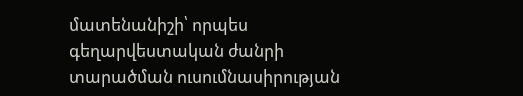մատենանիշի՝ որպես գեղարվեստական ժանրի տարածման ուսումնասիրության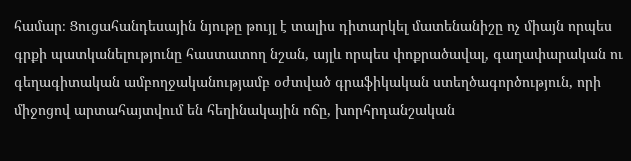համար։ Ցուցահանդեսային նյութը թույլ է տալիս դիտարկել մատենանիշը ոչ միայն որպես գրքի պատկանելությունը հաստատող նշան, այլև որպես փոքրածավալ, գաղափարական ու գեղագիտական ամբողջականությամբ օժտված գրաֆիկական ստեղծագործություն, որի միջոցով արտահայտվում են հեղինակային ոճը, խորհրդանշական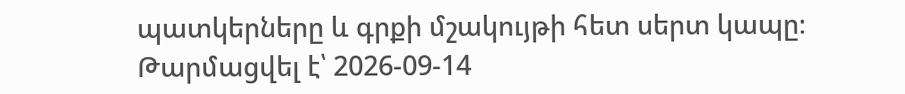պատկերները և գրքի մշակույթի հետ սերտ կապը։
Թարմացվել է՝ 2026-09-14